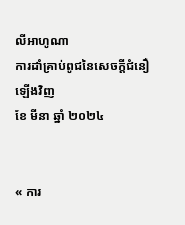លីអាហូណា
ការដាំគ្រាប់ពូជនៃសេចក្ដីជំនឿឡើងវិញ
ខែ មីនា ឆ្នាំ ២០២៤


« ការ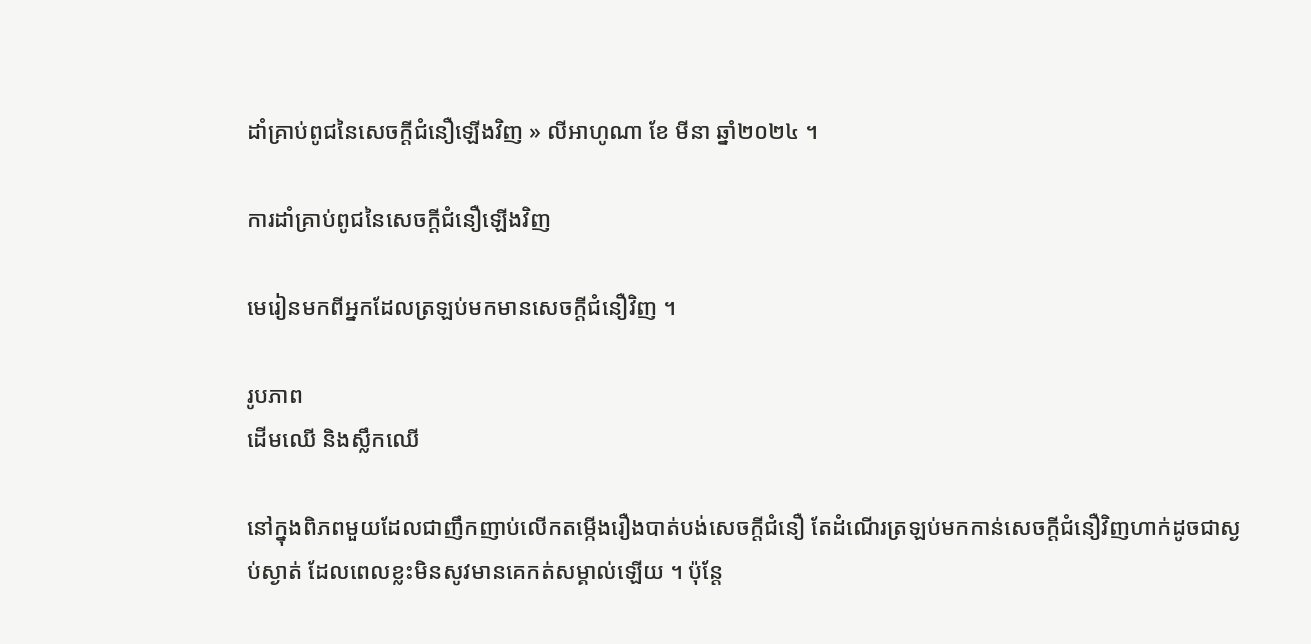ដាំគ្រាប់ពូជនៃសេចក្ដីជំនឿឡើងវិញ » លីអាហូណា ខែ មីនា ឆ្នាំ២០២៤ ។

ការដាំគ្រាប់ពូជនៃសេចក្ដីជំនឿឡើងវិញ

មេរៀនមកពីអ្នកដែលត្រឡប់មកមានសេចក្ដីជំនឿវិញ ។

រូបភាព
ដើមឈើ និងស្លឹកឈើ

នៅក្នុងពិភពមួយដែលជាញឹកញាប់លើកតម្កើងរឿងបាត់បង់សេចក្តីជំនឿ តែដំណើរត្រឡប់មកកាន់សេចក្ដីជំនឿវិញហាក់ដូចជាស្ងប់ស្ងាត់ ដែលពេលខ្លះមិនសូវមានគេកត់សម្គាល់ឡើយ ។ ប៉ុន្តែ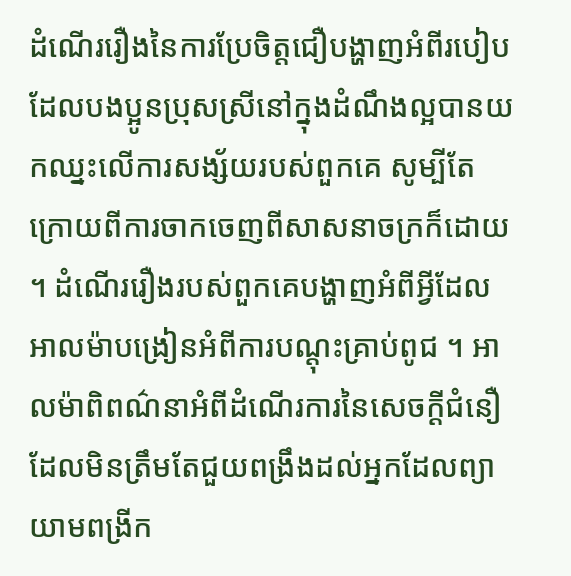ដំណើររឿងនៃការប្រែចិត្តជឿបង្ហាញអំពីរបៀបដែលបងប្អូនប្រុសស្រីនៅក្នុងដំណឹងល្អបានយកឈ្នះលើការសង្ស័យរបស់ពួកគេ សូម្បីតែក្រោយពីការចាកចេញពីសាសនាចក្រក៏ដោយ ។ ដំណើររឿងរបស់ពួកគេបង្ហាញអំពីអ្វីដែលអាលម៉ាបង្រៀនអំពីការបណ្តុះគ្រាប់ពូជ ។ អាលម៉ាពិពណ៌នាអំពីដំណើរការនៃសេចក្ដីជំនឿដែលមិនត្រឹមតែជួយពង្រឹងដល់អ្នកដែលព្យាយាមពង្រីក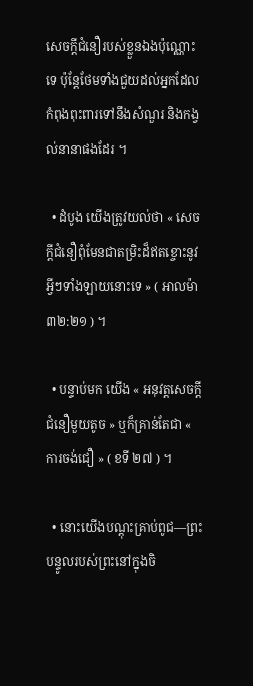សេចក្តីជំនឿរបស់ខ្លួនឯងប៉ុណ្ណោះទេ ប៉ុន្តែថែមទាំងជួយដល់អ្នកដែលកំពុងពុះពារទៅនឹងសំណួរ និងកង្វល់នានាផងដែរ ។

  • ដំបូង យើងត្រូវយល់ថា « សេចក្តីជំនឿពុំមែនជាតម្រិះដ៏ឥតខ្ចោះនូវអ្វីៗទាំងឡាយនោះទេ » ( អាលម៉ា ៣២:២១ ) ។

  • បន្ទាប់មក យើង « អនុវត្តសេចក្ដីជំនឿមួយតូច » ឬក៏គ្រាន់តែជា « ការចង់ជឿ » ( ខទី ២៧ ) ។

  • នោះយើងបណ្តុះគ្រាប់ពូជ—ព្រះបន្ទូលរបស់ព្រះនៅក្នុងចិ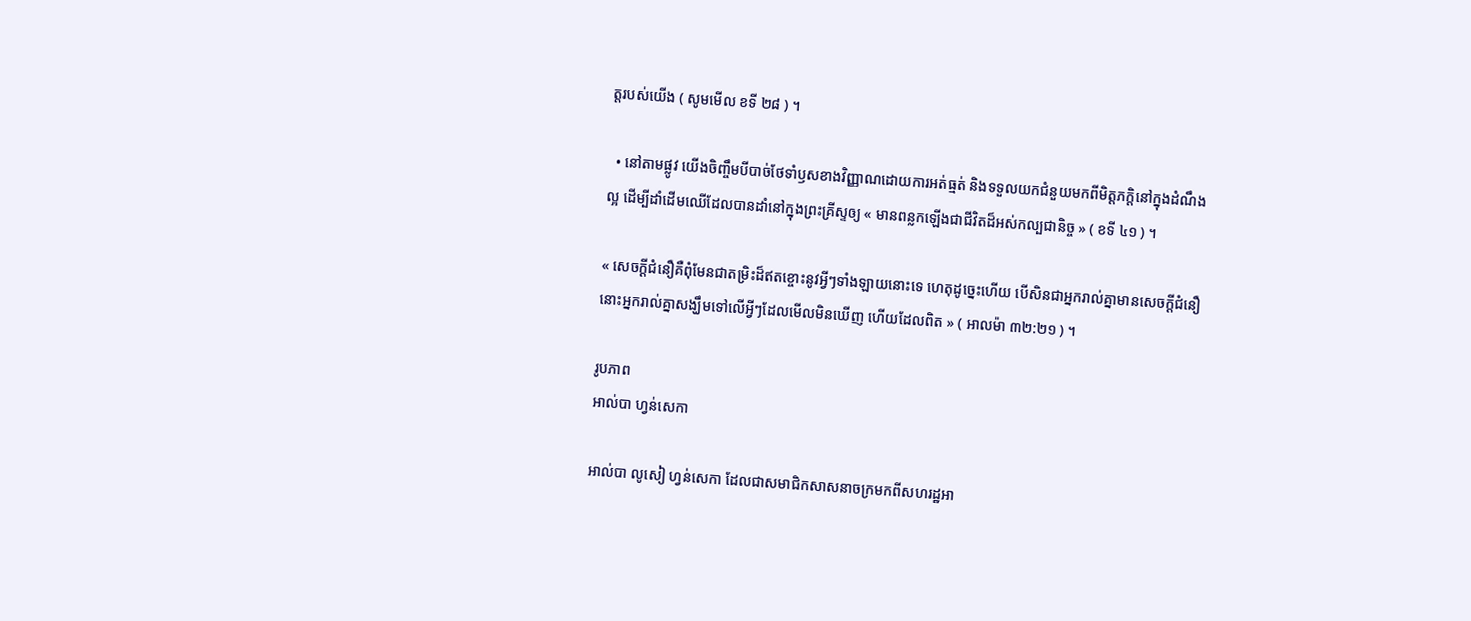ត្តរបស់យើង ( សូមមើល ខទី ២៨ ) ។

  • នៅតាមផ្លូវ យើងចិញ្ចឹមបីបាច់ថែទាំឫសខាងវិញ្ញាណដោយការអត់ធ្មត់ និងទទួលយកជំនួយមកពីមិត្តភក្តិនៅក្នុងដំណឹងល្អ ដើម្បីដាំដើមឈើដែលបានដាំនៅក្នុងព្រះគ្រីស្ទឲ្យ « មានពន្លកឡើងជាជីវិតដ៏អស់កល្បជានិច្ច » ( ខទី ៤១ ) ។

« សេចក្ដីជំនឿគឺពុំមែនជាតម្រិះដ៏ឥតខ្ចោះនូវអ្វីៗទាំងឡាយនោះទេ ហេតុដូច្នេះហើយ បើសិនជាអ្នករាល់គ្នាមានសេចក្ដីជំនឿ នោះអ្នករាល់គ្នាសង្ឃឹមទៅលើអ្វីៗដែលមើលមិនឃើញ ហើយដែលពិត » ( អាលម៉ា ៣២:២១ ) ។

រូបភាព
អាល់បា ហ្វន់សេកា

អាល់បា លូសៀ ហ្វន់សេកា ដែលជាសមាជិកសាសនាចក្រមកពីសហរដ្ឋអា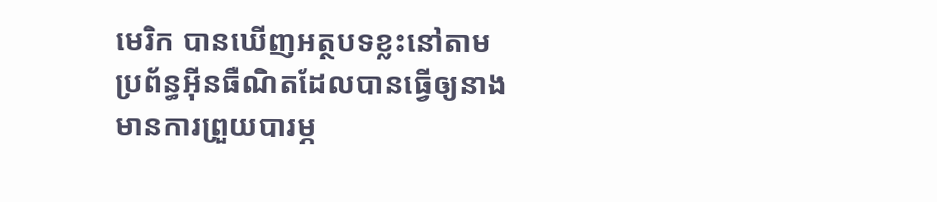មេរិក បានឃើញអត្ថបទខ្លះនៅតាមប្រព័ន្ធអ៊ីនធឺណិតដែលបានធ្វើឲ្យនាងមានការព្រួយបារម្ភ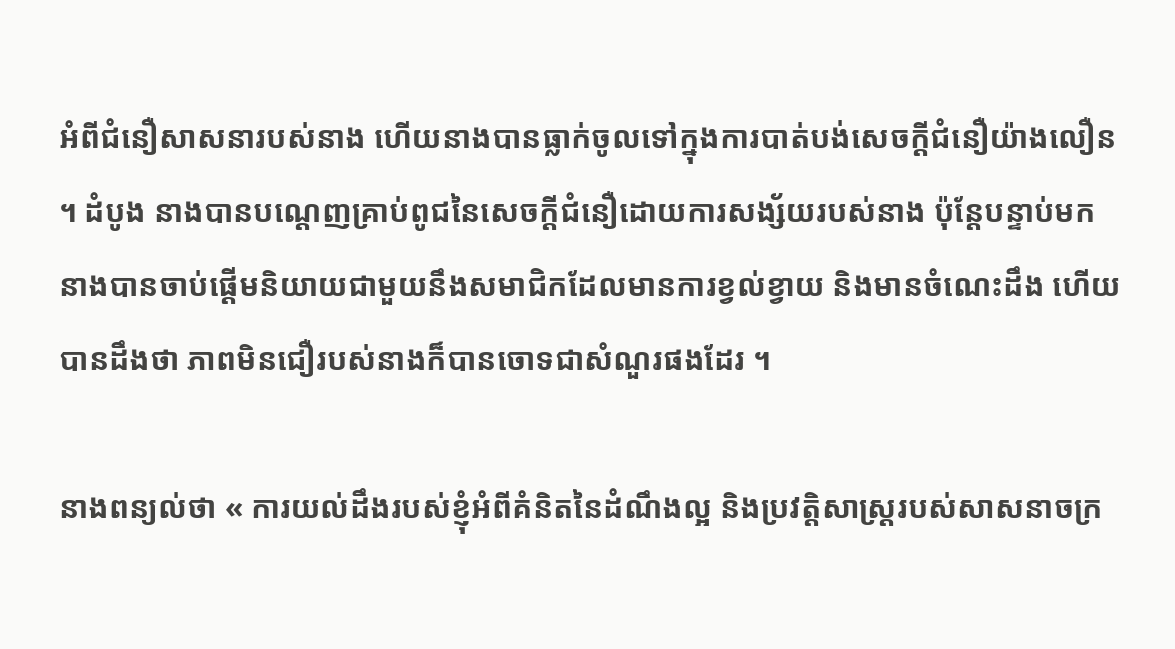អំពីជំនឿសាសនារបស់នាង ហើយនាងបានធ្លាក់ចូលទៅក្នុងការបាត់បង់សេចក្ដីជំនឿយ៉ាងលឿន ។ ដំបូង នាងបានបណ្តេញគ្រាប់ពូជនៃសេចក្ដីជំនឿដោយការសង្ស័យរបស់នាង ប៉ុន្តែបន្ទាប់មក នាងបានចាប់ផ្ដើមនិយាយជាមួយនឹងសមាជិកដែលមានការខ្វល់ខ្វាយ និងមានចំណេះដឹង ហើយបានដឹងថា ភាពមិនជឿរបស់នាងក៏បានចោទជាសំណួរផងដែរ ។

នាងពន្យល់ថា « ការយល់ដឹងរបស់ខ្ញុំអំពីគំនិតនៃដំណឹងល្អ និងប្រវត្តិសាស្រ្តរបស់សាសនាចក្រ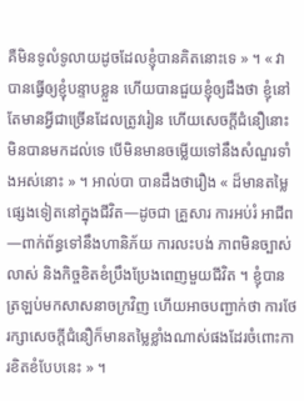គឺមិនទូលំទូលាយដូចដែលខ្ញុំបានគិតនោះទេ » ។ « វាបានធ្វើឲ្យខ្ញុំបន្ទាបខ្លួន ហើយបានជួយខ្ញុំឲ្យដឹងថា ខ្ញុំនៅតែមានអ្វីជាច្រើនដែលត្រូវរៀន ហើយសេចក្តីជំនឿនោះមិនបានមកដល់ទេ បើមិនមានចម្លើយទៅនឹងសំណួរទាំងអស់នោះ » ។ អាល់បា បានដឹងថារឿង « ដ៏មានតម្លៃផ្សេងទៀតនៅក្នុងជីវិត—ដូចជា គ្រួសារ ការអប់រំ អាជីព—ពាក់ព័ន្ធទៅនឹងហានិភ័យ ការលះបង់ ភាពមិនច្បាស់លាស់ និងកិច្ចខិតខំប្រឹងប្រែងពេញមួយជីវិត ។ ខ្ញុំបានត្រឡប់មកសាសនាចក្រវិញ ហើយអាចបញ្ជាក់ថា ការថែរក្សាសេចក្តីជំនឿក៏មានតម្លៃខ្លាំងណាស់ផងដែរចំពោះការខិតខំបែបនេះ » ។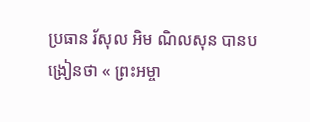ប្រធាន រ័សុល អិម ណិលសុន បានបង្រៀនថា « ព្រះអម្ចា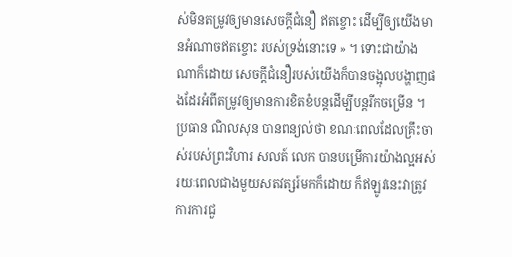ស់មិនតម្រូវឲ្យមានសេចក្ដីជំនឿ ឥតខ្ចោះ ដើម្បីឲ្យយើងមានអំណាចឥតខ្ចោះ របស់ទ្រង់នោះទេ » ។ ទោះជាយ៉ាងណាក៏ដោយ សេចក្តីជំនឿរបស់យើងក៏បានចង្អុលបង្ហាញផងដែរអំពីតម្រូវឲ្យមានការខិតខំបន្តដើម្បីបន្តរីកចម្រើន ។ ប្រធាន ណិលសុន បានពន្យល់ថា ខណៈពេលដែលគ្រឹះចាស់របស់ព្រះវិហារ សលត៍ លេក បានបម្រើការយ៉ាងល្អអស់រយៈពេលជាងមួយសតវត្សរ៍មកក៏ដោយ ក៏ឥឡូវនេះវាត្រូវការការជួ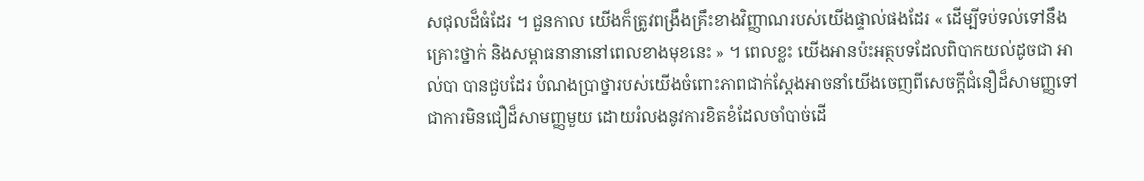សជុលដ៏ធំដែរ ។ ជួនកាល យើងក៏ត្រូវពង្រឹងគ្រឹះខាងវិញ្ញាណរបស់យើងផ្ទាល់ផងដែរ « ដើម្បីទប់ទល់ទៅនឹងគ្រោះថ្នាក់ និងសម្ពាធនានានៅពេលខាងមុខនេះ » ។ ពេលខ្លះ យើងអានប៉ះអត្ថបទដែលពិបាកយល់ដូចជា អាល់បា បានជួបដែរ បំណងប្រាថ្នារបស់យើងចំពោះភាពជាក់ស្តែងអាចនាំយើងចេញពីសេចក្តីជំនឿដ៏សាមញ្ញទៅជាការមិនជឿដ៏សាមញ្ញមួយ ដោយរំលងនូវការខិតខំដែលចាំបាច់ដើ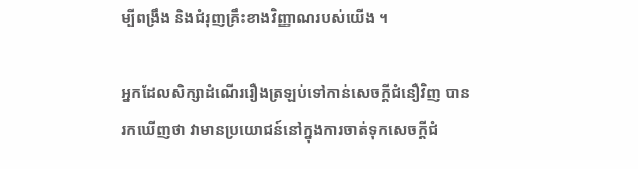ម្បីពង្រឹង និងជំរុញគ្រឹះខាងវិញ្ញាណរបស់យើង ។

អ្នកដែលសិក្សាដំណើររឿងត្រឡប់ទៅកាន់សេចក្តីជំនឿវិញ បានរកឃើញថា វាមានប្រយោជន៍នៅក្នុងការចាត់ទុកសេចក្តីជំ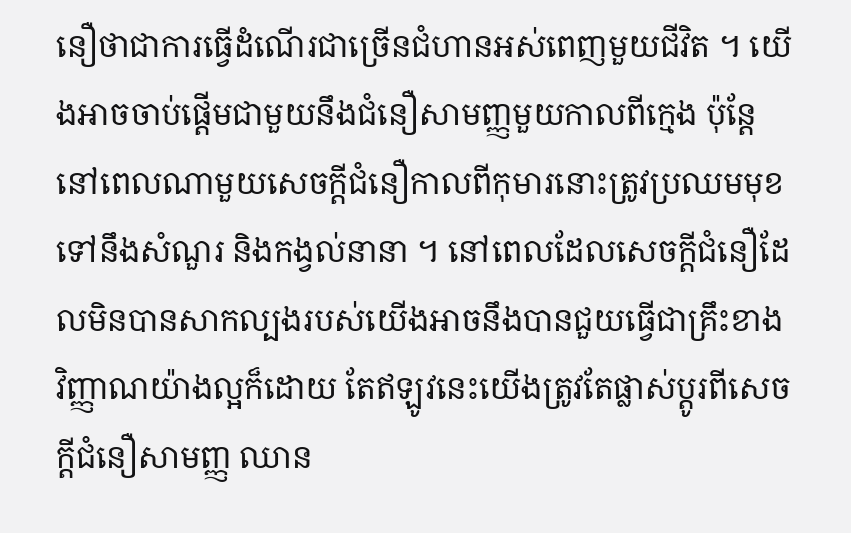នឿថាជាការធ្វើដំណើរជាច្រើនជំហានអស់ពេញមួយជីវិត ។ យើងអាចចាប់ផ្ដើមជាមួយនឹងជំនឿសាមញ្ញមួយកាលពីក្មេង ប៉ុន្តែនៅពេលណាមួយសេចក្តីជំនឿកាលពីកុមារនោះត្រូវប្រឈមមុខទៅនឹងសំណួរ និងកង្វល់នានា ។ នៅពេលដែលសេចក្ដីជំនឿដែលមិនបានសាកល្បងរបស់យើងអាចនឹងបានជួយធ្វើជាគ្រឹះខាងវិញ្ញាណយ៉ាងល្អក៏ដោយ តែឥឡូវនេះយើងត្រូវតែផ្លាស់ប្តូរពីសេចក្តីជំនឿសាមញ្ញ ឈាន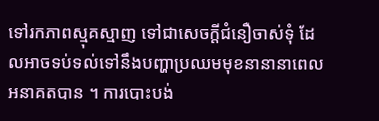ទៅរកភាពស្មុគស្មាញ ទៅជាសេចក្តីជំនឿចាស់ទុំ ដែលអាចទប់ទល់ទៅនឹងបញ្ហាប្រឈមមុខនានានាពេលអនាគតបាន ។ ការបោះបង់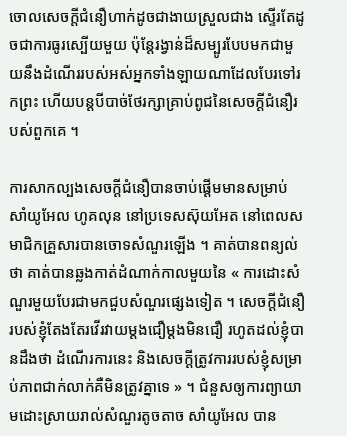ចោលសេចក្តីជំនឿហាក់ដូចជាងាយស្រួលជាង ស្ទើរតែដូចជាការធូរស្បើយមួយ ប៉ុន្តែរង្វាន់ដ៏សម្បូរបែបមកជាមួយនឹងដំណើររបស់អស់អ្នកទាំងឡាយណាដែលបែរទៅរកព្រះ ហើយបន្តបីបាច់ថែរក្សាគ្រាប់ពូជនៃសេចក្តីជំនឿរបស់ពួកគេ ។

ការសាកល្បងសេចក្តីជំនឿបានចាប់ផ្តើមមានសម្រាប់ សាំយូអែល ហូគលុន នៅប្រទេសស៊ុយអែត នៅពេលសមាជិកគ្រួសារបានចោទសំណួរឡើង ។ គាត់បានពន្យល់ថា គាត់បានឆ្លងកាត់ដំណាក់កាលមួយនៃ « ការដោះសំណួរមួយបែរជាមកជួបសំណួរផ្សេងទៀត ។ សេចក្តីជំនឿរបស់ខ្ញុំតែងតែរវើរវាយម្តងជឿម្តងមិនជឿ រហូតដល់ខ្ញុំបានដឹងថា ដំណើរការនេះ និងសេចក្តីត្រូវការរបស់ខ្ញុំសម្រាប់ភាពជាក់លាក់គឺមិនត្រូវគ្នាទេ » ។ ជំនួសឲ្យការព្យាយាមដោះស្រាយរាល់សំណួរតូចតាច សាំយូអែល បាន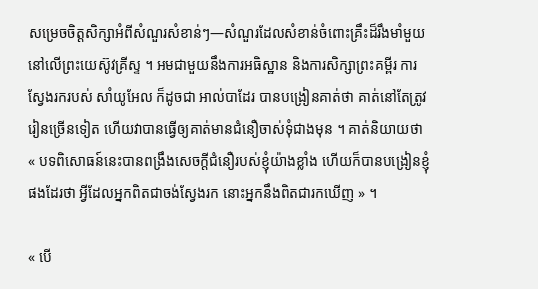សម្រេចចិត្តសិក្សាអំពីសំណួរសំខាន់ៗ—សំណួរដែលសំខាន់ចំពោះគ្រឹះដ៏រឹងមាំមួយនៅលើព្រះយេស៊ូវគ្រីស្ទ ។ អមជាមួយនឹងការអធិស្ឋាន និងការសិក្សាព្រះគម្ពីរ ការស្វែងរករបស់ សាំយូអែល ក៏ដូចជា អាល់បាដែរ បានបង្រៀនគាត់ថា គាត់នៅតែត្រូវរៀនច្រើនទៀត ហើយវាបានធ្វើឲ្យគាត់មានជំនឿចាស់ទុំជាងមុន ។ គាត់និយាយថា « បទពិសោធន៍នេះបានពង្រឹងសេចក្តីជំនឿរបស់ខ្ញុំយ៉ាងខ្លាំង ហើយក៏បានបង្រៀនខ្ញុំផងដែរថា អ្វីដែលអ្នកពិតជាចង់ស្វែងរក នោះអ្នកនឹងពិតជារកឃើញ » ។

« បើ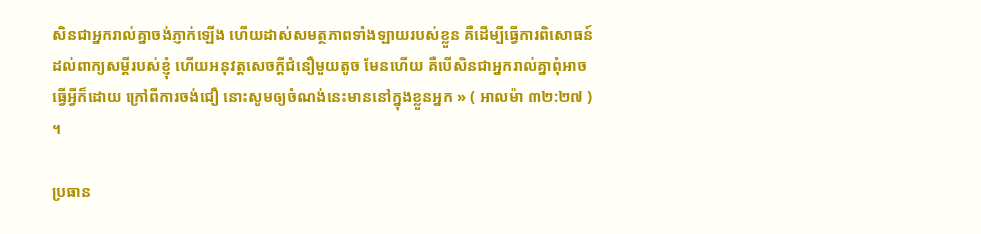សិនជាអ្នករាល់គ្នាចង់ភ្ញាក់ឡើង ហើយដាស់សមត្ថភាពទាំងឡាយរបស់ខ្លួន គឺដើម្បីធ្វើការពិសោធន៍ដល់ពាក្យសម្ដីរបស់ខ្ញុំ ហើយអនុវត្តសេចក្ដីជំនឿមួយតូច មែនហើយ គឺបើសិនជាអ្នករាល់គ្នាពុំអាចធ្វើអ្វីក៏ដោយ ក្រៅពីការចង់ជឿ នោះសូមឲ្យចំណង់នេះមាននៅក្នុងខ្លួនអ្នក » ( អាលម៉ា ៣២:២៧ ) ។

ប្រធាន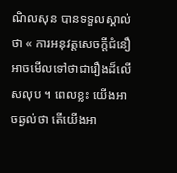ណិលសុន បានទទួលស្គាល់ថា « ការអនុវត្តសេចក្ដីជំនឿអាចមើលទៅថាជារឿងដ៏លើសលុប ។ ពេលខ្លះ យើងអាចឆ្ងល់ថា តើយើងអា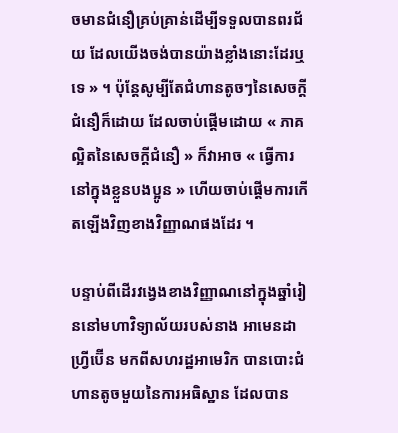ចមានជំនឿគ្រប់គ្រាន់ដើម្បីទទួលបានពរជ័យ ដែលយើងចង់បានយ៉ាងខ្លាំងនោះដែរឬទេ » ។ ប៉ុន្តែសូម្បីតែជំហានតូចៗនៃសេចក្តីជំនឿក៏ដោយ ដែលចាប់ផ្តើមដោយ « ភាគល្អិតនៃសេចក្តីជំនឿ » ក៏វាអាច « ធ្វើការនៅក្នុងខ្លួនបងប្អូន » ហើយចាប់ផ្តើមការកើតឡើងវិញខាងវិញ្ញាណផងដែរ ។

បន្ទាប់ពីដើរវង្វេងខាងវិញ្ញាណនៅក្នុងឆ្នាំរៀននៅមហាវិទ្យាល័យរបស់នាង អាមេនដា ហ្វ្រីប៊ើន មកពីសហរដ្ឋអាមេរិក បានបោះជំហានតូចមួយនៃការអធិស្ឋាន ដែលបាន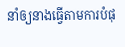នាំឲ្យនាងធ្វើតាមការបំផុ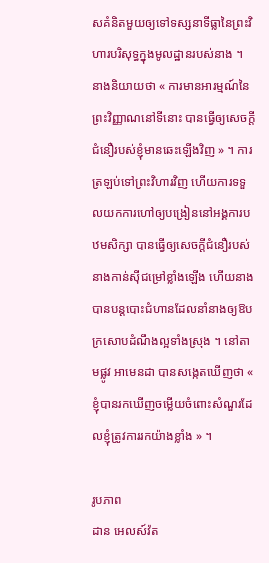សគំនិតមួយឲ្យទៅទស្សនាទីធ្លានៃព្រះវិហារបរិសុទ្ធក្នុងមូលដ្ឋានរបស់នាង ។ នាងនិយាយថា « ការមានអារម្មណ៍នៃព្រះវិញ្ញាណនៅទីនោះ បានធ្វើឲ្យសេចក្តីជំនឿរបស់ខ្ញុំមានឆេះឡើងវិញ » ។ ការត្រឡប់ទៅព្រះវិហារវិញ ហើយការទទួលយកការហៅឲ្យបង្រៀននៅអង្គការបឋមសិក្សា បានធ្វើឲ្យសេចក្តីជំនឿរបស់នាងកាន់ស៊ីជម្រៅខ្លាំងឡើង ហើយនាងបានបន្តបោះជំហានដែលនាំនាងឲ្យឱបក្រសោបដំណឹងល្អទាំងស្រុង ។ នៅតាមផ្លូវ អាមេនដា បានសង្កេតឃើញថា « ខ្ញុំបានរកឃើញចម្លើយចំពោះសំណួរដែលខ្ញុំត្រូវការរកយ៉ាងខ្លាំង » ។

រូបភាព
ដាន អេលស៍វ៉ត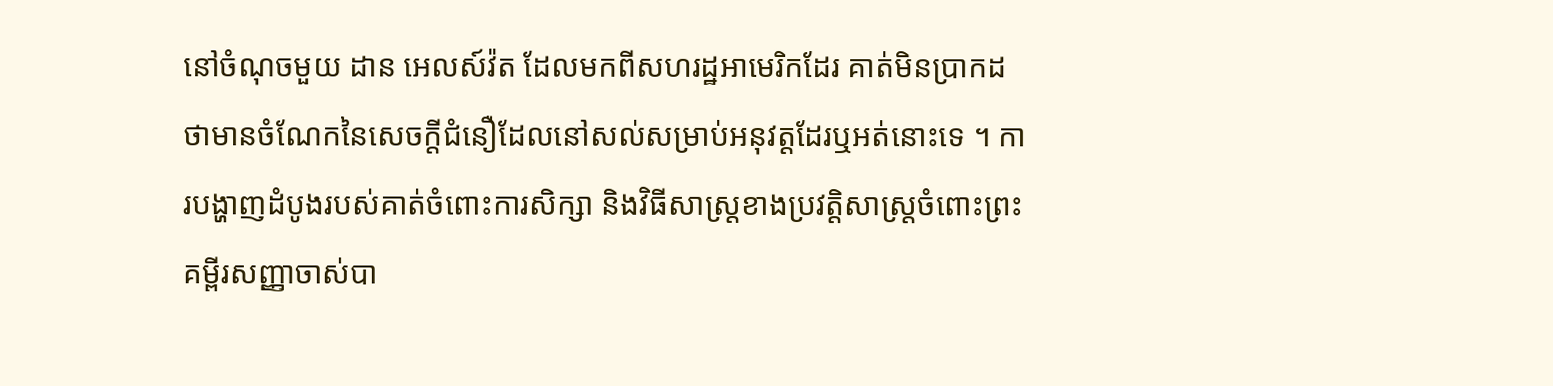នៅចំណុចមួយ ដាន អេលស៍វ៉ត ដែលមកពីសហរដ្ឋអាមេរិកដែរ គាត់មិនប្រាកដថាមានចំណែកនៃសេចក្តីជំនឿដែលនៅសល់សម្រាប់អនុវត្តដែរឬអត់នោះទេ ។ ការបង្ហាញដំបូងរបស់គាត់ចំពោះការសិក្សា និងវិធីសាស្ត្រខាងប្រវត្តិសាស្ត្រចំពោះព្រះគម្ពីរសញ្ញាចាស់បា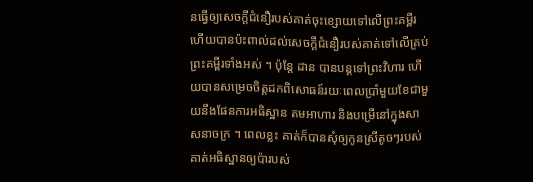នធ្វើឲ្យសេចក្តីជំនឿរបស់គាត់ចុះខ្សោយទៅលើព្រះគម្ពីរ ហើយបានប៉ះពាល់ដល់សេចក្ដីជំនឿរបស់គាត់ទៅលើគ្រប់ព្រះគម្ពីរទាំងអស់ ។ ប៉ុន្តែ ដាន បានបន្តទៅព្រះវិហារ ហើយបានសម្រេចចិត្តដកពិសោធន៍រយៈពេលប្រាំមួយខែជាមួយនឹងផែនការអធិស្ឋាន តមអាហារ និងបម្រើនៅក្នុងសាសនាចក្រ ។ ពេលខ្លះ គាត់ក៏បានសុំឲ្យកូនស្រីតូចៗរបស់គាត់អធិស្ឋានឲ្យប៉ារបស់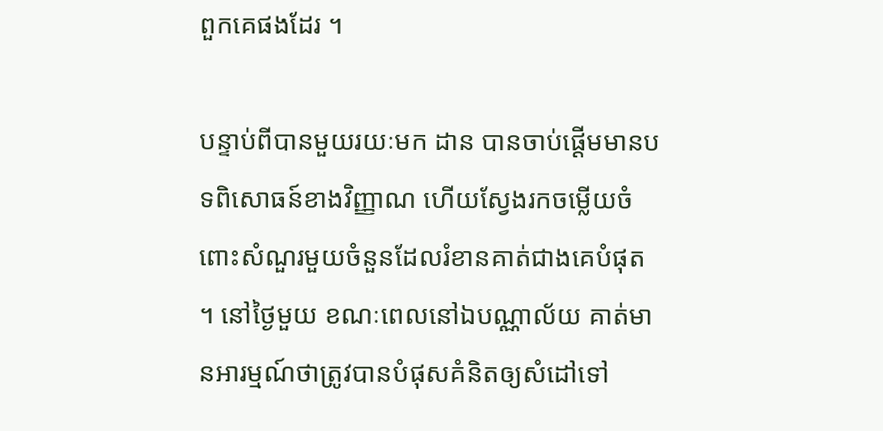ពួកគេផងដែរ ។

បន្ទាប់ពីបានមួយរយៈមក ដាន បានចាប់ផ្ដើមមានបទពិសោធន៍ខាងវិញ្ញាណ ហើយស្វែងរកចម្លើយចំពោះសំណួរមួយចំនួនដែលរំខានគាត់ជាងគេបំផុត ។ នៅថ្ងៃមួយ ខណៈពេលនៅឯបណ្ណាល័យ គាត់មានអារម្មណ៍ថាត្រូវបានបំផុសគំនិតឲ្យសំដៅទៅ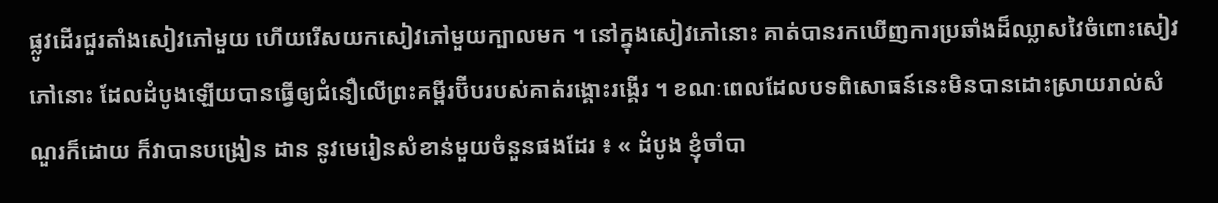ផ្លូវដើរជួរតាំងសៀវភៅមួយ ហើយរើសយកសៀវភៅមួយក្បាលមក ។ នៅក្នុងសៀវភៅនោះ គាត់បានរកឃើញការប្រឆាំងដ៏ឈ្លាសវៃចំពោះសៀវភៅនោះ ដែលដំបូងឡើយបានធ្វើឲ្យជំនឿលើព្រះគម្ពីរប៊ីបរបស់គាត់រង្គោះរង្គើរ ។ ខណៈពេលដែលបទពិសោធន៍នេះមិនបានដោះស្រាយរាល់សំណួរក៏ដោយ ក៏វាបានបង្រៀន ដាន នូវមេរៀនសំខាន់មួយចំនួនផងដែរ ៖ « ដំបូង ខ្ញុំចាំបា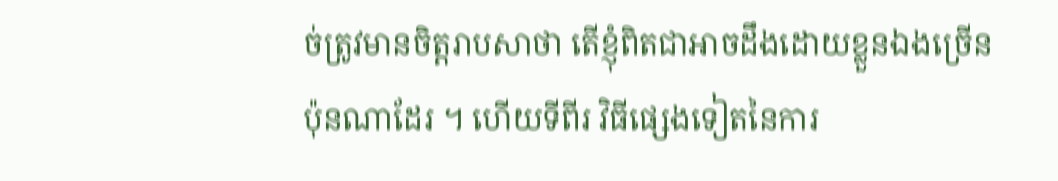ច់ត្រូវមានចិត្តរាបសាថា តើខ្ញុំពិតជាអាចដឹងដោយខ្លួនឯងច្រើនប៉ុនណាដែរ ។ ហើយទីពីរ វិធីផ្សេងទៀតនៃការ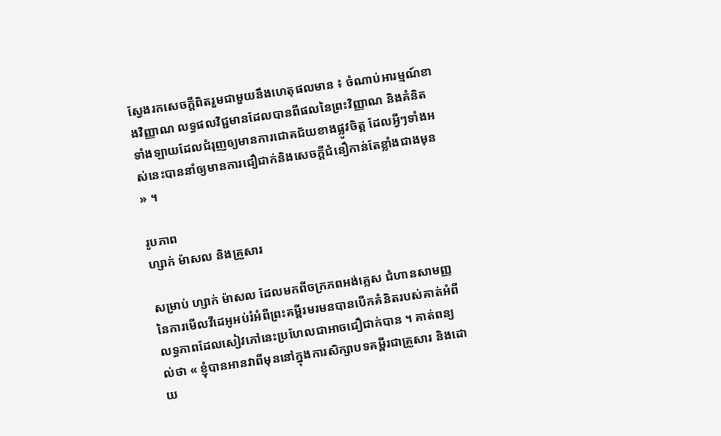ស្វែងរកសេចក្ដីពិតរួមជាមួយនឹងហេតុផលមាន ៖ ចំណាប់អារម្មណ៍ខាងវិញ្ញាណ លទ្ធផលវិជ្ជមានដែលបានពីផលនៃព្រះវិញ្ញាណ និងគំនិតទាំងឡាយដែលជំរុញឲ្យមានការជោគជ័យខាងផ្លូវចិត្ត ដែលអ្វីៗទាំងអស់នេះបាននាំឲ្យមានការជឿជាក់និងសេចក្តីជំនឿកាន់តែខ្លាំងជាងមុន » ។

រូបភាព
ហ្សាក់ ម៉ាសល និងគ្រួសារ

សម្រាប់ ហ្សាក់ ម៉ាសល ដែលមកពីចក្រភពអង់គ្លេស ជំហានសាមញ្ញនៃការមើលវីដេអូអប់រំអំពីព្រះគម្ពីរមរមនបានបើកគំនិតរបស់គាត់អំពីលទ្ធភាពដែលសៀវភៅនេះប្រហែលជាអាចជឿជាក់បាន ។ គាត់ពន្យល់ថា « ខ្ញុំបានអានវាពីមុននៅក្នុងការសិក្សាបទគម្ពីរជាគ្រួសារ និងដោយ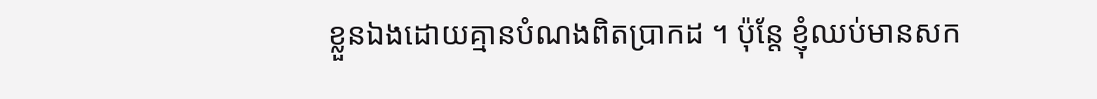ខ្លួនឯងដោយគ្មានបំណងពិតប្រាកដ ។ ប៉ុន្តែ ខ្ញុំឈប់មានសក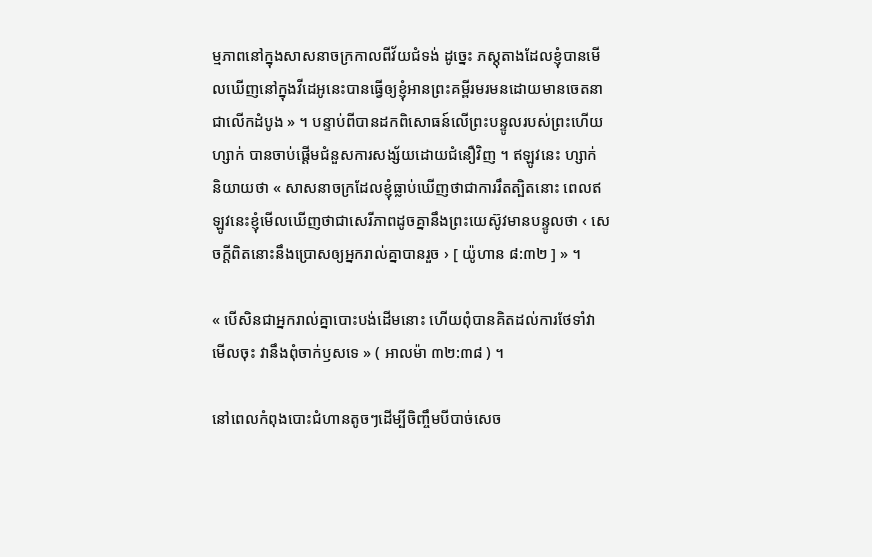ម្មភាពនៅក្នុងសាសនាចក្រកាលពីវ័យជំទង់ ដូច្នេះ ភស្តុតាងដែលខ្ញុំបានមើលឃើញនៅក្នុងវីដេអូនេះបានធ្វើឲ្យខ្ញុំអានព្រះគម្ពីរមរមនដោយមានចេតនាជាលើកដំបូង » ។ បន្ទាប់ពីបានដកពិសោធន៍លើព្រះបន្ទូលរបស់ព្រះហើយ ហ្សាក់ បានចាប់ផ្ដើមជំនួសការសង្ស័យដោយជំនឿវិញ ។ ឥឡូវនេះ ហ្សាក់ និយាយថា « សាសនាចក្រដែលខ្ញុំធ្លាប់ឃើញថាជាការរឹតត្បិតនោះ ពេលឥឡូវនេះខ្ញុំមើលឃើញថាជាសេរីភាពដូចគ្នានឹងព្រះយេស៊ូវមានបន្ទូលថា ‹ សេចក្តីពិតនោះនឹងប្រោសឲ្យអ្នករាល់គ្នាបានរួច › [ យ៉ូហាន ៨:៣២ ] » ។

« បើសិនជាអ្នករាល់គ្នាបោះបង់ដើមនោះ ហើយពុំបានគិតដល់ការថែទាំវា មើលចុះ វានឹងពុំចាក់ឫសទេ » ( អាលម៉ា ៣២:៣៨ ) ។

នៅពេលកំពុងបោះជំហានតូចៗដើម្បីចិញ្ចឹមបីបាច់សេច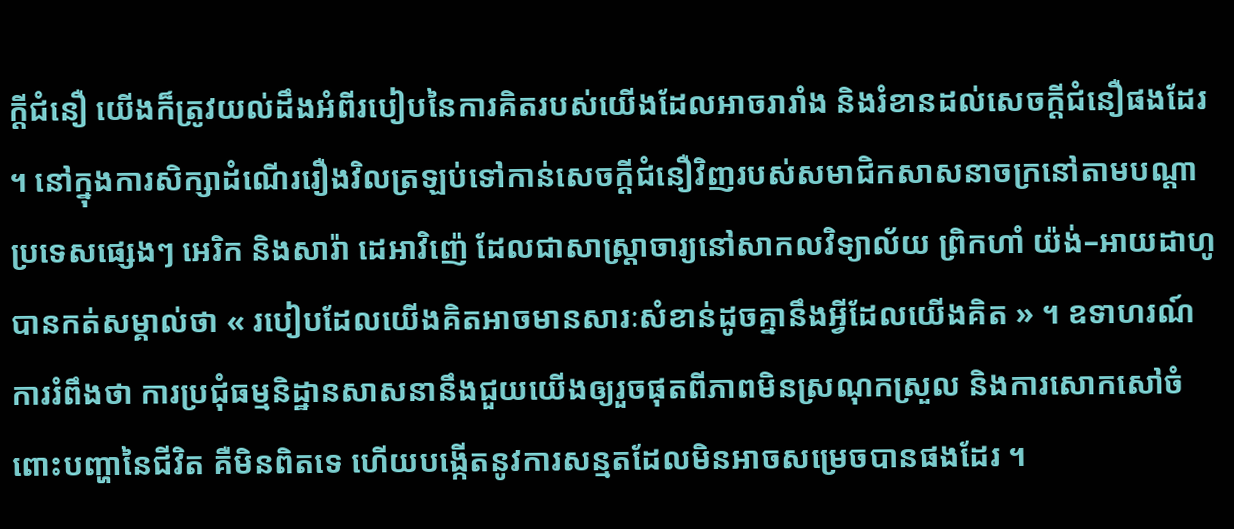ក្ដីជំនឿ យើងក៏ត្រូវយល់ដឹងអំពីរបៀបនៃការគិតរបស់យើងដែលអាចរារាំង និងរំខានដល់សេចក្ដីជំនឿផងដែរ ។ នៅក្នុងការសិក្សាដំណើររឿងវិលត្រឡប់ទៅកាន់សេចក្តីជំនឿវិញរបស់សមាជិកសាសនាចក្រនៅតាមបណ្តាប្រទេសផ្សេងៗ អេរិក និងសារ៉ា ដេអាវិញ៉េ ដែលជាសាស្ត្រាចារ្យនៅសាកលវិទ្យាល័យ ព្រិកហាំ យ៉ង់–អាយដាហូ បានកត់សម្គាល់ថា « របៀបដែលយើងគិតអាចមានសារៈសំខាន់ដូចគ្នានឹងអ្វីដែលយើងគិត » ។ ឧទាហរណ៍ ការរំពឹងថា ការប្រជុំធម្មនិដ្ឋានសាសនានឹងជួយយើងឲ្យរួចផុតពីភាពមិនស្រណុកស្រួល និងការសោកសៅចំពោះបញ្ហានៃជីវិត គឺមិនពិតទេ ហើយបង្កើតនូវការសន្មតដែលមិនអាចសម្រេចបានផងដែរ ។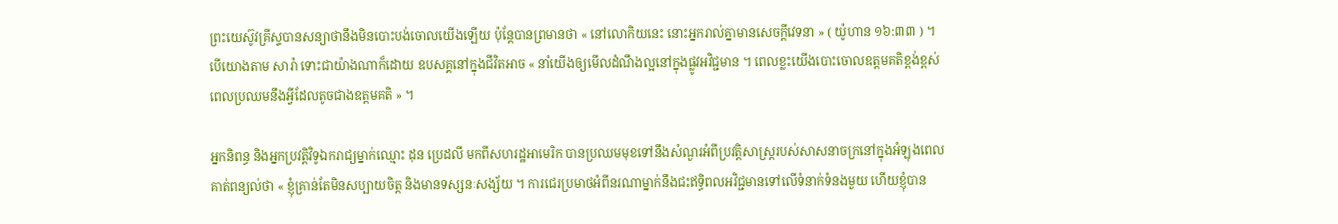ព្រះយេស៊ូវគ្រីស្ទបានសន្យាថានឹងមិនបោះបង់ចោលយើងឡើយ ប៉ុន្តែបានព្រមានថា « នៅលោកិយនេះ នោះអ្នករាល់គ្នាមានសេចក្តីវេទនា » ( យ៉ូហាន ១៦:៣៣ ) ។ បើយោងតាម សារ៉ា ទោះជាយ៉ាងណាក៏ដោយ ឧបសគ្គនៅក្នុងជីវិតអាច « នាំយើងឲ្យមើលដំណឹងល្អនៅក្នុងផ្លូវអវិជ្ជមាន ។ ពេលខ្លះយើងបោះចោលឧត្តមគតិខ្ពង់ខ្ពស់ ពេលប្រឈមនឹងអ្វីដែលតូចជាងឧត្តមគតិ » ។

អ្នកនិពន្ធ និងអ្នកប្រវត្តិវិទូឯករាជ្យម្នាក់ឈ្មោះ ដុន ប្រេដលី មកពីសហរដ្ឋអាមេរិក បានប្រឈមមុខទៅនឹងសំណួរអំពីប្រវត្តិសាស្ត្ររបស់សាសនាចក្រនៅក្នុងអំឡុងពេលគាត់ពន្យល់ថា « ខ្ញុំគ្រាន់តែមិនសប្បាយចិត្ត និងមានទស្សនៈសង្ស័យ ។ ការជេរប្រមាថអំពីនរណាម្នាក់នឹងជះឥទ្ធិពលអវិជ្ជមានទៅលើទំនាក់ទំនងមួយ ហើយខ្ញុំបាន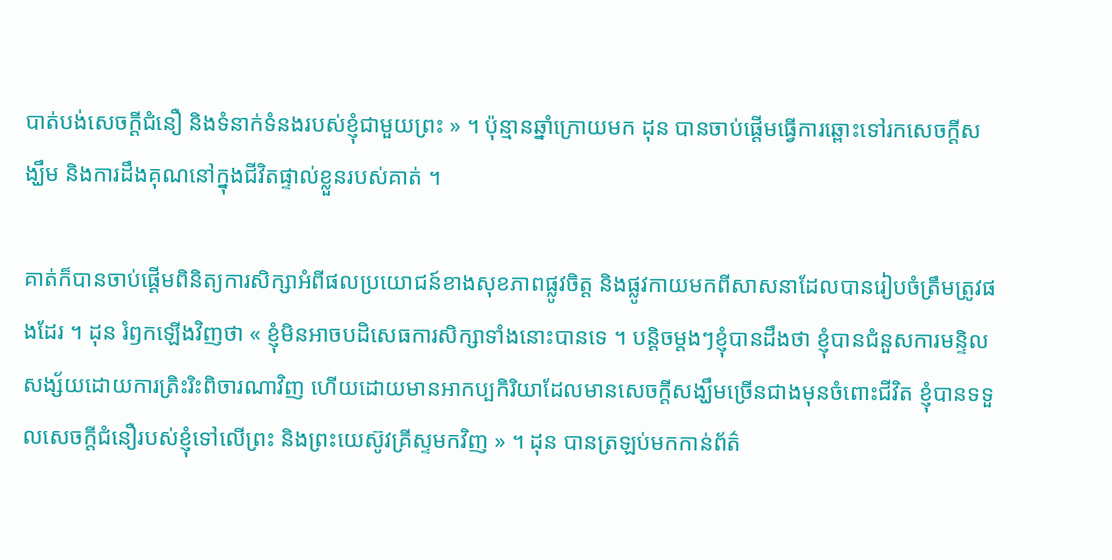បាត់បង់សេចក្តីជំនឿ និងទំនាក់ទំនងរបស់ខ្ញុំជាមួយព្រះ » ។ ប៉ុន្មានឆ្នាំក្រោយមក ដុន បានចាប់ផ្ដើមធ្វើការឆ្ពោះទៅរកសេចក្តីសង្ឃឹម និងការដឹងគុណនៅក្នុងជីវិតផ្ទាល់ខ្លួនរបស់គាត់ ។

គាត់ក៏បានចាប់ផ្តើមពិនិត្យការសិក្សាអំពីផលប្រយោជន៍ខាងសុខភាពផ្លូវចិត្ត និងផ្លូវកាយមកពីសាសនាដែលបានរៀបចំត្រឹមត្រូវផងដែរ ។ ដុន រំឭកឡើងវិញថា « ខ្ញុំមិនអាចបដិសេធការសិក្សាទាំងនោះបានទេ ។ បន្ដិចម្ដងៗខ្ញុំបានដឹងថា ខ្ញុំបានជំនួសការមន្ទិលសង្ស័យដោយការត្រិះរិះពិចារណាវិញ ហើយដោយមានអាកប្បកិរិយាដែលមានសេចក្តីសង្ឃឹមច្រើនជាងមុនចំពោះជីវិត ខ្ញុំបានទទួលសេចក្ដីជំនឿរបស់ខ្ញុំទៅលើព្រះ និងព្រះយេស៊ូវគ្រីស្ទមកវិញ » ។ ដុន បានត្រឡប់មកកាន់ព័ត៌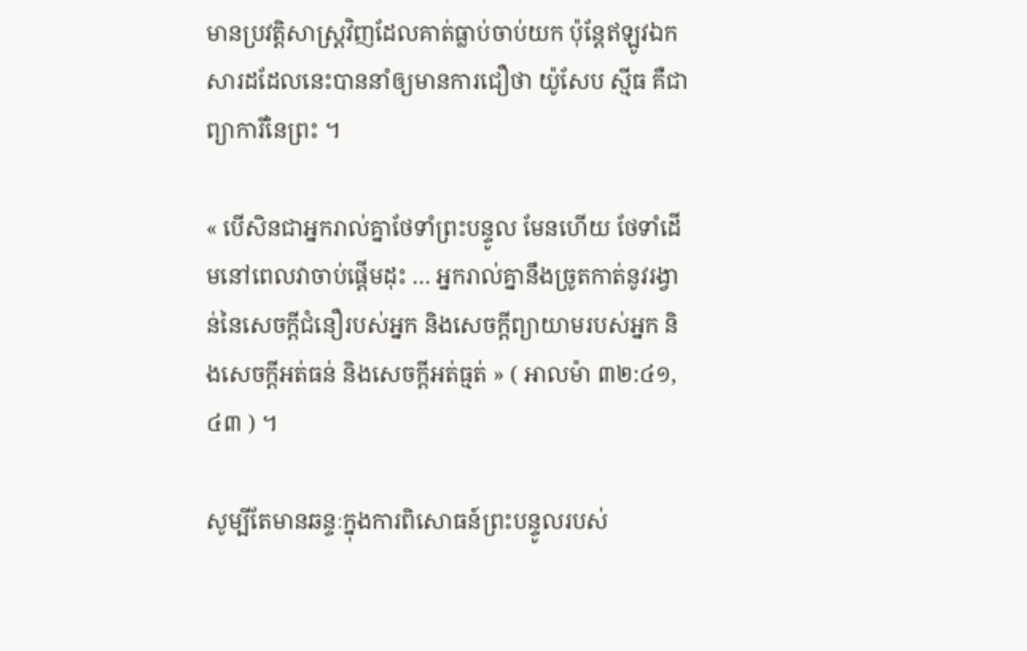មានប្រវត្តិសាស្ត្រវិញដែលគាត់ធ្លាប់ចាប់យក ប៉ុន្តែឥឡូវឯកសារដដែលនេះបាននាំឲ្យមានការជឿថា យ៉ូសែប ស្មីធ គឺជាព្យាការីនៃព្រះ ។

« បើសិនជាអ្នករាល់គ្នាថែទាំព្រះបន្ទូល មែនហើយ ថែទាំដើមនៅពេលវាចាប់ផ្ដើមដុះ … អ្នករាល់គ្នានឹងច្រូតកាត់នូវរង្វាន់នៃសេចក្ដីជំនឿរបស់អ្នក និងសេចក្ដីព្យាយាមរបស់អ្នក និងសេចក្ដីអត់ធន់ និងសេចក្ដីអត់ធ្មត់ » ( អាលម៉ា ៣២:៤១, ៤៣ ) ។

សូម្បីតែមានឆន្ទៈក្នុងការពិសោធន៍ព្រះបន្ទូលរបស់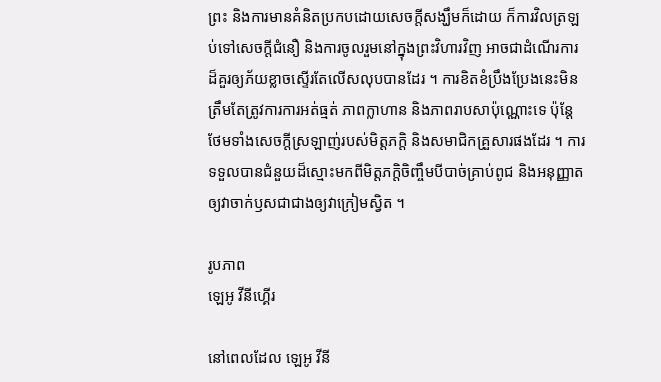ព្រះ និងការមានគំនិតប្រកបដោយសេចក្តីសង្ឃឹមក៏ដោយ ក៏ការវិលត្រឡប់ទៅសេចក្ដីជំនឿ និងការចូលរួមនៅក្នុងព្រះវិហារវិញ អាចជាដំណើរការដ៏គួរឲ្យភ័យខ្លាចស្ទើរតែលើសលុបបានដែរ ។ ការខិតខំប្រឹងប្រែងនេះមិនត្រឹមតែត្រូវការការអត់ធ្មត់ ភាពក្លាហាន និងភាពរាបសាប៉ុណ្ណោះទេ ប៉ុន្តែថែមទាំងសេចក្តីស្រឡាញ់របស់មិត្តភក្ដិ និងសមាជិកគ្រួសារផងដែរ ។ ការទទួលបានជំនួយដ៏ស្មោះមកពីមិត្តភក្តិចិញ្ចឹមបីបាច់គ្រាប់ពូជ និងអនុញ្ញាតឲ្យវាចាក់ឫសជាជាងឲ្យវាក្រៀមស្វិត ។

រូបភាព
ឡេអូ វីនីហ្គើរ

នៅពេលដែល ឡេអូ វីនី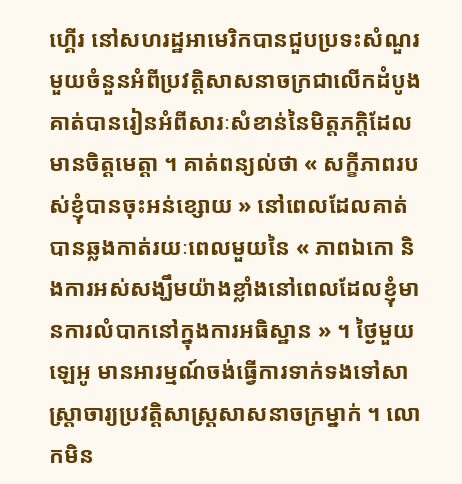ហ្គើរ នៅសហរដ្ឋអាមេរិកបានជួបប្រទះសំណួរមួយចំនួនអំពីប្រវត្តិសាសនាចក្រជាលើកដំបូង គាត់បានរៀនអំពីសារៈសំខាន់នៃមិត្តភក្តិដែលមានចិត្តមេត្តា ។ គាត់ពន្យល់ថា « សក្ខីភាពរបស់ខ្ញុំបានចុះអន់ខ្សោយ » នៅពេលដែលគាត់បានឆ្លងកាត់រយៈពេលមួយនៃ « ភាពឯកោ និងការអស់សង្ឃឹមយ៉ាងខ្លាំងនៅពេលដែលខ្ញុំមានការលំបាកនៅក្នុងការអធិស្ឋាន » ។ ថ្ងៃមួយ ឡេអូ មានអារម្មណ៍ចង់ធ្វើការទាក់ទងទៅសាស្ត្រាចារ្យប្រវត្តិសាស្ត្រសាសនាចក្រម្នាក់ ។ លោកមិន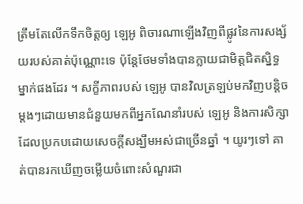ត្រឹមតែលើកទឹកចិត្តឲ្យ ឡេអូ ពិចារណាឡើងវិញពីផ្លូវនៃការសង្ស័យរបស់គាត់ប៉ុណ្ណោះទេ ប៉ុន្តែថែមទាំងបានក្លាយជាមិត្តជិតស្និទ្ធម្នាក់ផងដែរ ។ សក្ខីភាពរបស់ ឡេអូ បានវិលត្រឡប់មកវិញបន្តិចម្តងៗដោយមានជំនួយមកពីអ្នកណែនាំរបស់ ឡេអូ និងការសិក្សាដែលប្រកបដោយសេចក្តីសង្ឃឹមអស់ជាច្រើនឆ្នាំ ។ យូរៗទៅ គាត់បានរកឃើញចម្លើយចំពោះសំណួរជា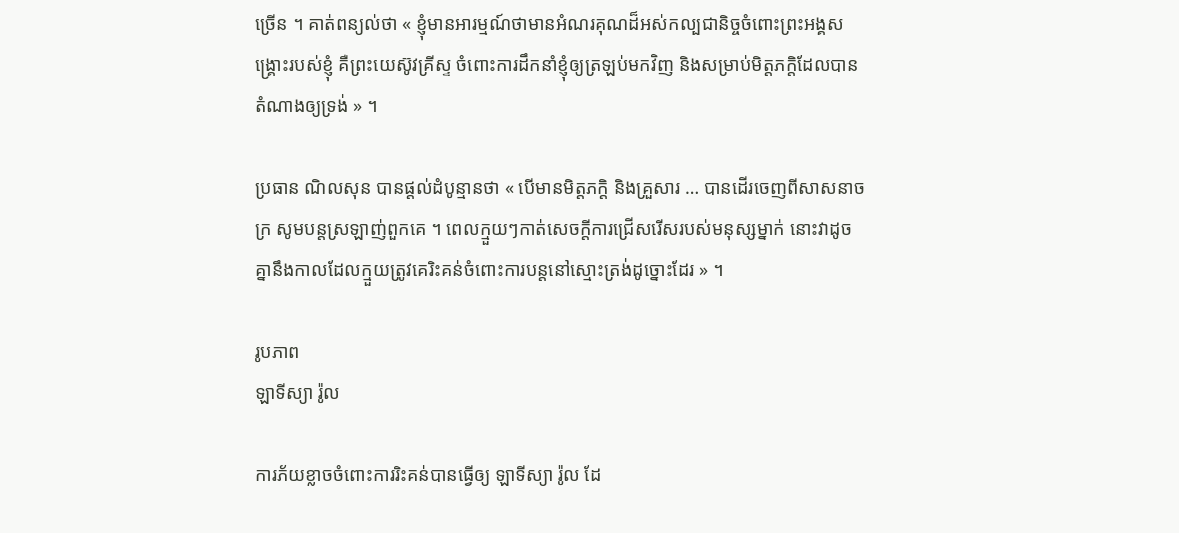ច្រើន ។ គាត់ពន្យល់ថា « ខ្ញុំមានអារម្មណ៍ថាមានអំណរគុណដ៏អស់កល្បជានិច្ចចំពោះព្រះអង្គសង្គ្រោះរបស់ខ្ញុំ គឺព្រះយេស៊ូវគ្រីស្ទ ចំពោះការដឹកនាំខ្ញុំឲ្យត្រឡប់មកវិញ និងសម្រាប់មិត្តភក្តិដែលបានតំណាងឲ្យទ្រង់ » ។

ប្រធាន ណិលសុន បានផ្តល់ដំបូន្មានថា « បើមានមិត្តភក្ដិ និងគ្រួសារ … បានដើរចេញពីសាសនាចក្រ សូមបន្តស្រឡាញ់ពួកគេ ។ ពេលក្មួយៗកាត់សេចក្ដីការជ្រើសរើសរបស់មនុស្សម្នាក់ នោះវាដូចគ្នានឹងកាលដែលក្មួយត្រូវគេរិះគន់ចំពោះការបន្តនៅស្មោះត្រង់ដូច្នោះដែរ » ។

រូបភាព
ឡាទីស្យា រ៉ូល

ការភ័យខ្លាចចំពោះការរិះគន់បានធ្វើឲ្យ ឡាទីស្យា រ៉ូល ដែ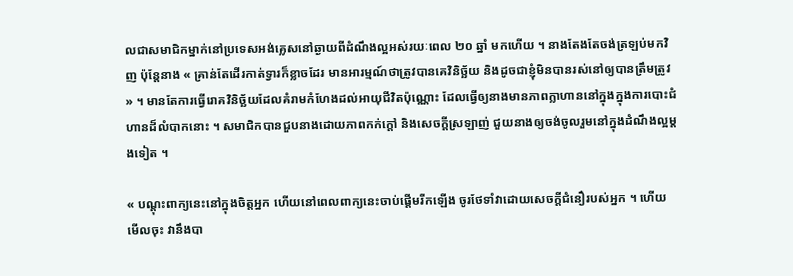លជាសមាជិកម្នាក់នៅប្រទេសអង់គ្លេសនៅឆ្ងាយពីដំណឹងល្អអស់រយៈពេល ២០ ឆ្នាំ មកហើយ ។ នាងតែងតែចង់ត្រឡប់មកវិញ ប៉ុន្តែនាង « គ្រាន់តែដើរកាត់ទ្វារក៏ខ្លាចដែរ មានអារម្មណ៍ថាត្រូវបានគេវិនិច្ឆ័យ និងដូចជាខ្ញុំមិនបានរស់នៅឲ្យបានត្រឹមត្រូវ » ។ មានតែការធ្វើរោគវិនិច្ឆ័យដែលគំរាមកំហែងដល់អាយុជីវិតប៉ុណ្ណោះ ដែលធ្វើឲ្យនាងមានភាពក្លាហាននៅក្នុងក្នុងការបោះជំហានដ៏លំបាកនោះ ។ សមាជិកបានជួបនាងដោយភាពកក់ក្តៅ និងសេចក្ដីស្រឡាញ់ ជួយនាងឲ្យចង់ចូលរួមនៅក្នុងដំណឹងល្អម្តងទៀត ។

« បណ្ដុះពាក្យនេះនៅក្នុងចិត្តអ្នក ហើយនៅពេលពាក្យនេះចាប់ផ្ដើមរីកឡើង ចូរថែទាំវាដោយសេចក្ដីជំនឿរបស់អ្នក ។ ហើយមើលចុះ វានឹងបា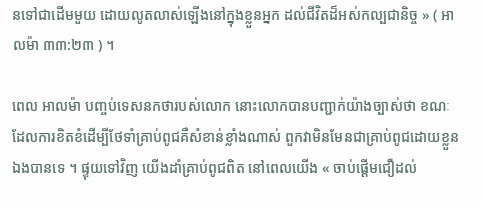នទៅជាដើមមួយ ដោយលូតលាស់ឡើងនៅក្នុងខ្លួនអ្នក ដល់ជីវិតដ៏អស់កល្បជានិច្ច » ( អាលម៉ា ៣៣:២៣ ) ។

ពេល អាលម៉ា បញ្ចប់ទេសនកថារបស់លោក នោះលោកបានបញ្ជាក់យ៉ាងច្បាស់ថា ខណៈដែលការខិតខំដើម្បីថែទាំគ្រាប់ពូជគឺសំខាន់ខ្លាំងណាស់ ពួកវាមិនមែនជាគ្រាប់ពូជដោយខ្លួនឯងបានទេ ។ ផ្ទុយទៅវិញ យើងដាំគ្រាប់ពូជពិត នៅពេលយើង « ចាប់ផ្ដើមជឿដល់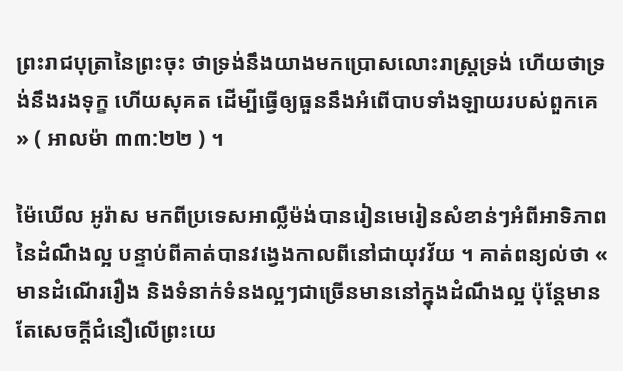ព្រះរាជបុត្រានៃព្រះចុះ ថាទ្រង់នឹងយាងមកប្រោសលោះរាស្ត្រទ្រង់ ហើយថាទ្រង់នឹងរងទុក្ខ ហើយសុគត ដើម្បីធ្វើឲ្យធួននឹងអំពើបាបទាំងឡាយរបស់ពួកគេ » ( អាលម៉ា ៣៣:២២ ) ។

ម៉ៃឃើល អូរ៉ាស មកពីប្រទេសអាល្លឺម៉ង់បានរៀនមេរៀនសំខាន់ៗអំពីអាទិភាពនៃដំណឹងល្អ បន្ទាប់ពីគាត់បានវង្វេងកាលពីនៅជាយុវវ័យ ។ គាត់ពន្យល់ថា « មានដំណើររឿង និងទំនាក់ទំនងល្អៗជាច្រើនមាននៅក្នុងដំណឹងល្អ ប៉ុន្តែមានតែសេចក្តីជំនឿលើព្រះយេ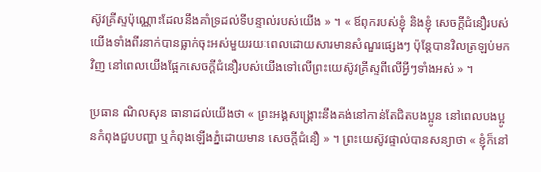ស៊ូវគ្រីស្ទប៉ុណ្ណោះដែលនឹងគាំទ្រដល់ទីបន្ទាល់របស់យើង » ។ « ឪពុករបស់ខ្ញុំ និងខ្ញុំ សេចក្តីជំនឿរបស់យើងទាំងពីរនាក់បានធ្លាក់ចុះអស់មួយរយៈពេលដោយសារមានសំណួរផ្សេងៗ ប៉ុន្តែបានវិលត្រឡប់មកវិញ នៅពេលយើងផ្អែកសេចក្តីជំនឿរបស់យើងទៅលើព្រះយេស៊ូវគ្រីស្ទពីលើអ្វីៗទាំងអស់ » ។

ប្រធាន ណិលសុន ធានាដល់យើងថា « ព្រះអង្គសង្គ្រោះនឹងគង់នៅកាន់តែជិតបងប្អូន នៅពេលបងប្អូនកំពុងជួបបញ្ហា ឬកំពុងឡើងភ្នំដោយមាន សេចក្ដីជំនឿ » ។ ព្រះយេស៊ូវផ្ទាល់បានសន្យាថា « ខ្ញុំក៏នៅ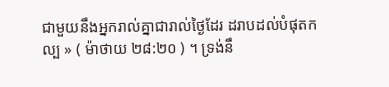ជាមួយនឹងអ្នករាល់គ្នាជារាល់ថ្ងៃដែរ ដរាបដល់បំផុតកល្ប » ( ម៉ាថាយ ២៨:២០ ) ។ ទ្រង់នឹ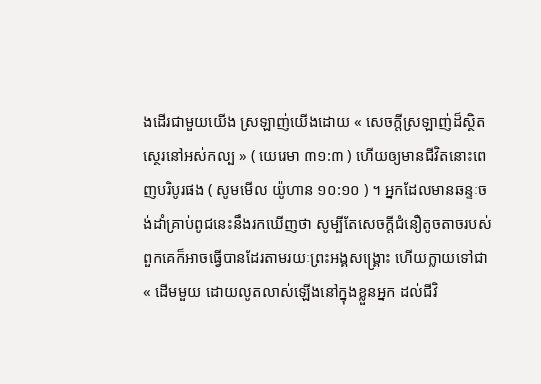ងដើរជាមួយយើង ស្រឡាញ់យើងដោយ « សេចក្តីស្រឡាញ់ដ៏ស្ថិតស្ថេរនៅអស់កល្ប » ( យេរេមា ៣១:៣ ) ហើយឲ្យមានជីវិតនោះពេញបរិបូរផង ( សូមមើល យ៉ូហាន ១០:១០ ) ។ អ្នកដែលមានឆន្ទៈចង់ដាំគ្រាប់ពូជនេះនឹងរកឃើញថា សូម្បីតែសេចក្តីជំនឿតូចតាចរបស់ពួកគេក៏អាចធ្វើបានដែរតាមរយៈព្រះអង្គសង្គ្រោះ ហើយក្លាយទៅជា « ដើមមួយ ដោយលូតលាស់ឡើងនៅក្នុងខ្លួនអ្នក ដល់ជីវិ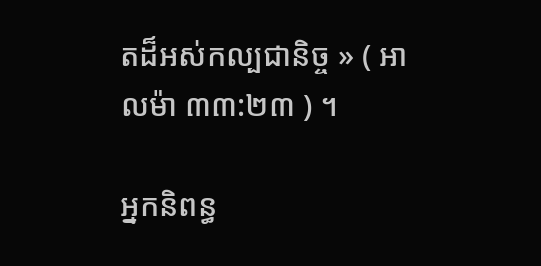តដ៏អស់កល្បជានិច្ច » ( អាលម៉ា ៣៣:២៣ ) ។

អ្នកនិពន្ធ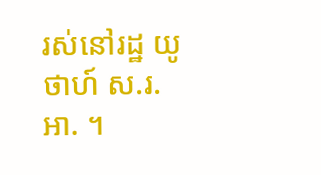រស់នៅរដ្ឋ យូថាហ៍ ស.រ.អា. ។